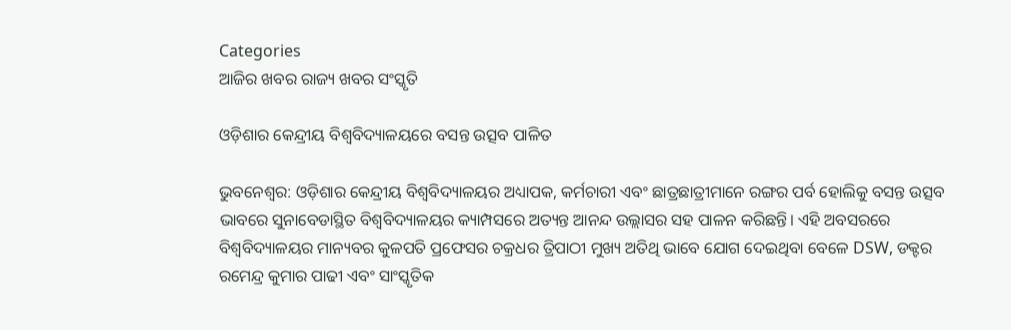Categories
ଆଜିର ଖବର ରାଜ୍ୟ ଖବର ସଂସ୍କୃତି

ଓଡ଼ିଶାର କେନ୍ଦ୍ରୀୟ ବିଶ୍ୱବିଦ୍ୟାଳୟରେ ବସନ୍ତ ଉତ୍ସବ ପାଳିତ

ଭୁବନେଶ୍ଵର: ଓଡ଼ିଶାର କେନ୍ଦ୍ରୀୟ ବିଶ୍ୱବିଦ୍ୟାଳୟର ଅଧ୍ୟାପକ, କର୍ମଚାରୀ ଏବଂ ଛାତ୍ରଛାତ୍ରୀମାନେ ରଙ୍ଗର ପର୍ବ ହୋଲିକୁ ବସନ୍ତ ଉତ୍ସବ ଭାବରେ ସୁନାବେଡାସ୍ଥିତ ବିଶ୍ୱବିଦ୍ୟାଳୟର କ୍ୟାମ୍ପସରେ ଅତ୍ୟନ୍ତ ଆନନ୍ଦ ଉଲ୍ଲାସର ସହ ପାଳନ କରିଛନ୍ତି। ଏହି ଅବସରରେ ବିଶ୍ୱବିଦ୍ୟାଳୟର ମାନ୍ୟବର କୁଳପତି ପ୍ରଫେସର ଚକ୍ରଧର ତ୍ରିପାଠୀ ମୁଖ୍ୟ ଅତିଥି ଭାବେ ଯୋଗ ଦେଇଥିବା ବେଳେ DSW, ଡକ୍ଟର ରମେନ୍ଦ୍ର କୁମାର ପାଢୀ ଏବଂ ସାଂସ୍କୃତିକ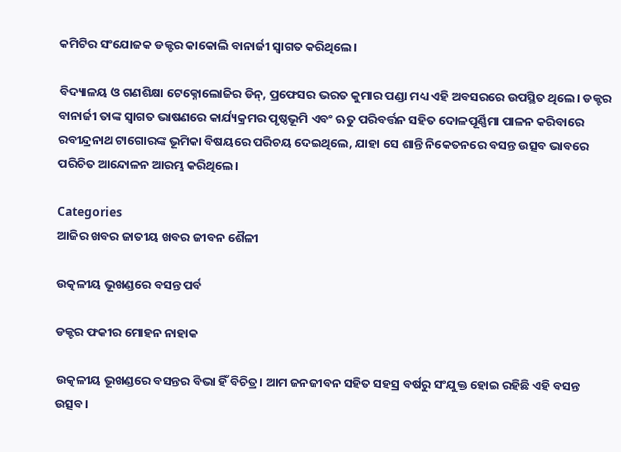କମିଟିର ସଂଯୋଜକ ଡକ୍ଟର କାକୋଲି ବାନାର୍ଜୀ ସ୍ୱାଗତ କରିଥିଲେ।

ବିଦ୍ୟାଳୟ ଓ ଗଣଶିକ୍ଷା ଟେକ୍ନୋଲୋଜିର ଡିନ୍, ପ୍ରଫେସର ଭରତ କୁମାର ପଣ୍ଡା ମଧ୍ୟ ଏହି ଅବସରରେ ଉପସ୍ଥିତ ଥିଲେ। ଡକ୍ଟର ବାନାର୍ଜୀ ତାଙ୍କ ସ୍ୱାଗତ ଭାଷଣରେ କାର୍ଯ୍ୟକ୍ରମର ପୃଷ୍ଠଭୂମି ଏବଂ ଋତୁ ପରିବର୍ତ୍ତନ ସହିତ ଦୋଳପୂର୍ଣ୍ଣିମା ପାଳନ କରିବାରେ ରବୀନ୍ଦ୍ରନାଥ ଟାଗୋରଙ୍କ ଭୂମିକା ବିଷୟରେ ପରିଚୟ ଦେଇଥିଲେ, ଯାହା ସେ ଶାନ୍ତି ନିକେତନରେ ବସନ୍ତ ଉତ୍ସବ ଭାବରେ ପରିଚିତ ଆନ୍ଦୋଳନ ଆରମ୍ଭ କରିଥିଲେ।

Categories
ଆଜିର ଖବର ଜାତୀୟ ଖବର ଜୀବନ ଶୈଳୀ

ଉତ୍କଳୀୟ ଭୂଖଣ୍ଡରେ ବସନ୍ତ ପର୍ବ

ଡକ୍ଟର ଫକୀର ମୋହନ ନାହାକ

ଉତ୍କଳୀୟ ଭୂଖଣ୍ଡରେ ବସନ୍ତର ବିଭା ହିଁ ବିଚିତ୍ର। ଆମ ଜନଜୀବନ ସହିତ ସହସ୍ର ବର୍ଷରୁ ସଂଯୁକ୍ତ ହୋଇ ରହିଛି ଏହି ବସନ୍ତ ଉତ୍ସବ।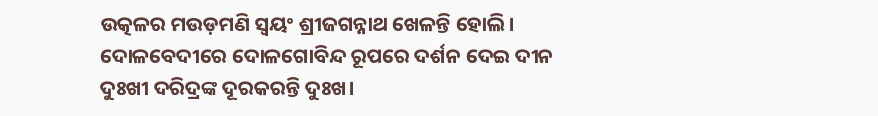ଉତ୍କଳର ମଉଡ଼ମଣି ସ୍ୱୟଂ ଶ୍ରୀଜଗନ୍ନାଥ ଖେଳନ୍ତି ହୋଲି। ଦୋଳବେଦୀରେ ଦୋଳଗୋବିନ୍ଦ ରୂପରେ ଦର୍ଶନ ଦେଇ ଦୀନ ଦୁଃଖୀ ଦରିଦ୍ରଙ୍କ ଦୂରକରନ୍ତି ଦୁଃଖ।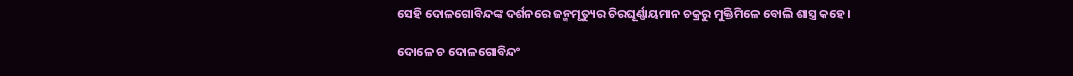ସେହି ଦୋଳଗୋବିନ୍ଦଙ୍କ ଦର୍ଶନରେ ଜନ୍ମମୃତ୍ୟୁର ଚିରଘୂର୍ଣ୍ଣାୟମାନ ଚକ୍ରରୁ ମୁକ୍ତିମିଳେ ବୋଲି ଶାସ୍ତ୍ର କହେ।

ଦୋଳେ ଚ ଦୋଳଗୋବିନ୍ଦଂ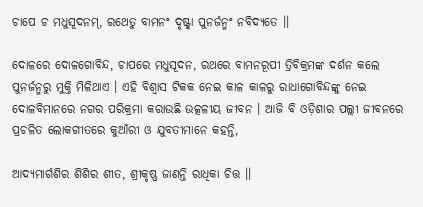ଚାପେ ଚ ମଧୁସୂଦନମ୍, ରଥେତୁ ବାମନଂ ଦୃଷ୍ଟ୍ୱା ପୁନର୍ଜନ୍ମଂ ନବିଦ୍ୟତେ ।।

ଦୋଳରେ ଦୋଳଗୋବିନ୍ଦ, ଚାପରେ ମଧୁସୂଦନ, ରଥରେ ବାମନରୂପୀ ତ୍ରିବିକ୍ରମଙ୍କ ଦର୍ଶନ କଲେ ପୁନର୍ଜନ୍ମରୁ ମୁକ୍ତି ମିଳିଥାଏ । ଏହି ବିଶ୍ୱାସ ଟିକକ ନେଇ କାଳ କାଳରୁ ରାଧାଗୋବିନ୍ଦଙ୍କୁ ନେଇ ଦୋଳବିମାନରେ ନଗର ପରିକ୍ରମା କରାଉଛି ଉତ୍କଳୀୟ ଜୀବନ । ଆଜି ବି ଓଡ଼ିଶାର ପଲ୍ଲୀ ଜୀବନରେ ପ୍ରଚଳିତ ଲୋକଗୀତରେ କୁଆଁରୀ ଓ ଯୁବତୀମାନେ କହନ୍ତି,

ଆଦ୍ୟମାର୍ଗଶିର ଶିଶିର ଶୀତ, ଶ୍ରୀକୃଷ୍ଣ ଜାଣନ୍ତି ରାଧିକା ଚିତ୍ତ ।।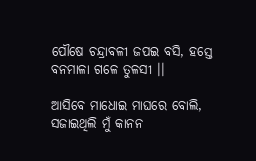ପୌଷେ ଚନ୍ଦ୍ରାବଳୀ ଜପଇ ବସି, ହସ୍ତେ ବନମାଳା ଗଳେ ତୁଳସୀ ।।

ଆସିବେ ମାଧୋଇ ମାଘରେ ବୋଲି, ସଜାଇଥିଲି ମୁଁ କାନନ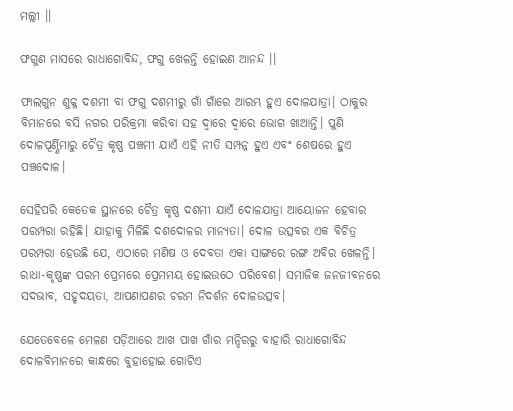ମଲ୍ଲୀ ।।

ଫଗୁଣ ମାସରେ ରାଧାଗୋବିନ୍ଦ, ଫଗୁ ଖେଳନ୍ତି ହୋଇଣ ଆନନ୍ଦ ।।

ଫାଲଗୁନ ଶୁକ୍ଳ ଦଶମୀ ବା ଫଗୁ ଦଶମୀରୁ ଗାଁ ଗାଁରେ ଆରମ୍ଭ ହୁଏ ଦୋଳଯାତ୍ରା। ଠାକୁର ବିମାନରେ ବସି ନଗର ପରିକ୍ରମା କରିବା ସହ ଦ୍ୱାରେ ଦ୍ୱାରେ ଭୋଗ ଖାଆନ୍ତି। ପୁଣି ଦୋଳପୂର୍ଣ୍ଣିମାରୁ ଚୈତ୍ର କୃଷ୍ଣ ପଞ୍ଚମୀ ଯାଏଁ ଏହି ନୀତି ସମ୍ପନ୍ନ ହୁଏ ଏବଂ ଶେଷରେ ହୁଏ ପଞ୍ଚଦୋଳ।

ସେହିପରି କେତେକ ସ୍ଥାନରେ ଚୈତ୍ର କୃଷ୍ଣ ଦଶମୀ ଯାଏଁ ଦୋଳଯାତ୍ରା ଆୟୋଜନ ହେବାର ପରମ୍ପରା ରହିଛି। ଯାହାକୁ ମିଳିଛି ଦଶଦୋଳର ମାନ୍ୟତା। ଦୋଳ ଉତ୍ସବର ଏକ ବିଚିତ୍ର ପରମ୍ପରା ହେଉଛି ଯେ, ଏଠାରେ ମଣିଷ ଓ ଦେବତା ଏକା ସାଙ୍ଗରେ ରଙ୍ଗ ଅବିର ଖେଳନ୍ତି। ରାଧା-କୃଷ୍ଣଙ୍କ ପରମ ପ୍ରେମରେ ପ୍ରେମମୟ ହୋଇଉଠେ ପରିବେଶ। ସମାଜିକ ଜନଜୀବନରେ ସଦଭାବ, ସହୃଦୟତା, ଆପଣାପଣର ଚରମ ନିଦର୍ଶନ ଦୋଳଉତ୍ସବ।

ଯେତେବେଳେ ମେଳଣ ପଡ଼ିଆରେ ଆଖ ପାଖ ଗାଁର ମନ୍ଦିରରୁ ବାହାରି ରାଧାଗୋବିନ୍ଦ ଦୋଳବିମାନରେ କାନ୍ଧରେ ବୁହାହୋଇ ଗୋଟିଏ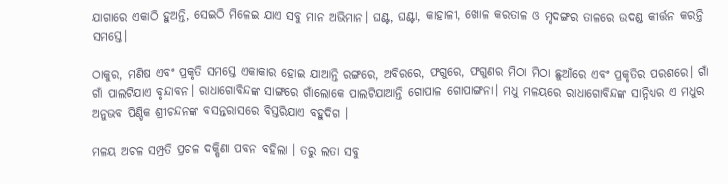ଯାଗାରେ ଏକାଠି ହୁଅନ୍ତି, ସେଇଠି ମିଳେଇ ଯାଏ ସବୁ ମାନ ଅଭିମାନ। ଘଣ୍ଟ, ଘଣ୍ଟା, କାହାଳୀ, ଖୋଳ କରତାଳ ଓ ମୃଦଙ୍ଗର ତାଳରେ ଉଦଣ୍ଡ କୀର୍ତ୍ତନ କରନ୍ତି ସମସ୍ତେ।

ଠାକୁର, ମଣିଷ ଏବଂ ପ୍ରକୃତି ସମସ୍ତେ ଏକାକାର ହୋଇ ଯାଆନ୍ତି ରଙ୍ଗରେ, ଅବିରରେ, ଫଗୁରେ, ଫଗୁଣର ମିଠା ମିଠା ଛୁଆଁରେ ଏବଂ ପ୍ରକୃତିର ପରଶରେ। ଗାଁ ଗାଁ ପାଲଟିଯାଏ ବୃନ୍ଦାବନ। ରାଧାଗୋବିନ୍ଦଙ୍କ ସାଙ୍ଗରେ ଗାଁଲୋକେ ପାଲଟିଯାଆନ୍ତି ଗୋପାଳ ଗୋପାଙ୍ଗନା। ମଧୁ ମଳୟରେ ରାଧାଗୋବିନ୍ଦଙ୍କ ସାନ୍ନିଧ୍ୟର ଏ ମଧୁର ଅନୁଭବ ପିଣ୍ଡିକ ଶ୍ରୀଚନ୍ଦନଙ୍କ ବସନ୍ତରାସରେ ବିସ୍ତରିଯାଏ ବହୁଦିଗ ।

ମଳୟ ଅଚଳ ସମ୍ପ୍ରତି ପ୍ରଚଳ ଦକ୍ଷିଣା ପବନ ବହିଲା । ତରୁ ଲତା ସବୁ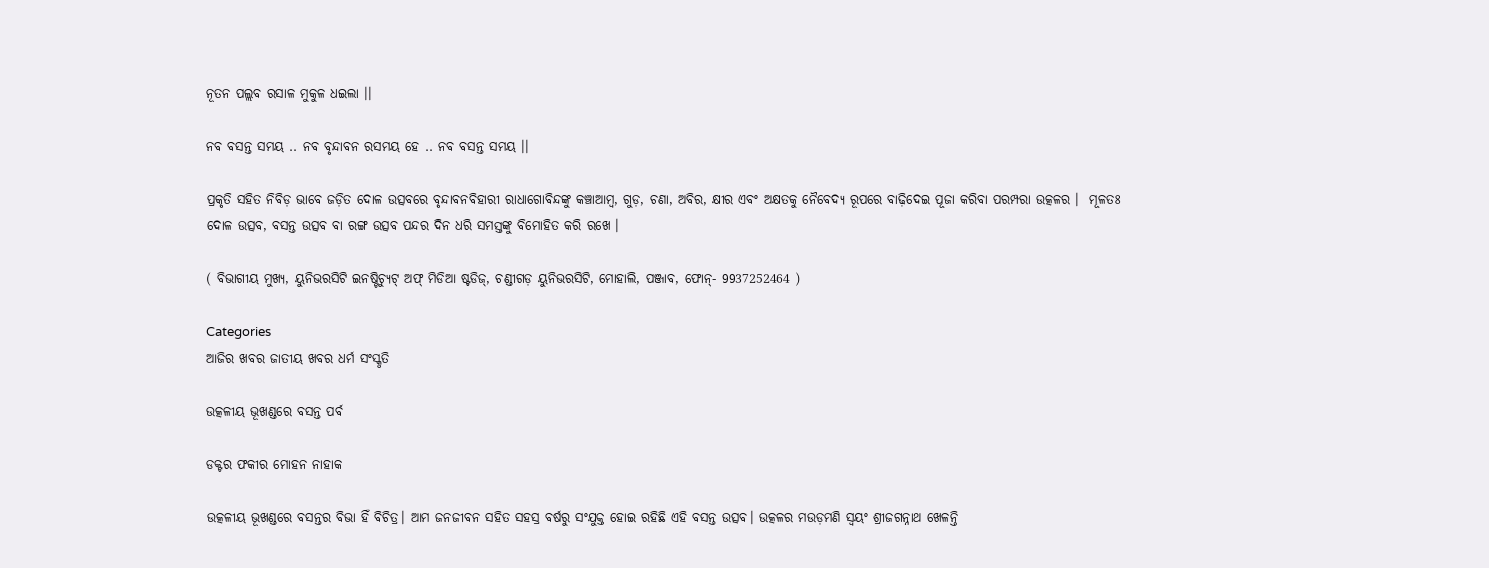ନୂତନ ପଲ୍ଲବ ରସାଳ ମୁକୁଳ ଧଇଲା ।।

ନବ ବସନ୍ତ ସମୟ .. ନବ ବୃନ୍ଦାବନ ରସମୟ ହେ .. ନବ ବସନ୍ତ ସମୟ ।।

ପ୍ରକୃତି ସହିତ ନିବିଡ଼ ଭାବେ ଜଡ଼ିତ ଦୋଳ ଉତ୍ସବରେ ବୃନ୍ଦାବନବିହାରୀ ରାଧାଗୋବିନ୍ଦଙ୍କୁ କଞ୍ଚାଆମ୍ବ, ଗୁଡ଼, ଚଣା, ଅବିର, କ୍ଷୀର ଏବଂ ଅକ୍ଷତକୁ ନୈବେଦ୍ୟ ରୂପରେ ବାଢ଼ିଦେଇ ପୂଜା କରିବା ପରମ୍ପରା ଉତ୍କଳର ।  ମୂଳତଃ ଦୋଳ ଉତ୍ସବ, ବସନ୍ତ ଉତ୍ସବ ବା ରଙ୍ଗ ଉତ୍ସବ ପନ୍ଦର ଦିନ ଧରି ସମସ୍ତଙ୍କୁ ବିମୋହିତ କରି ରଖେ ।

( ବିଭାଗୀୟ ମୁଖ୍ୟ, ୟୁନିଭରସିଟି ଇନଷ୍ଟିଚ୍ୟୁଟ୍ ଅଫ୍ ମିଡିଆ ଷ୍ଟଡିଜ୍, ଚଣ୍ଡୀଗଡ଼ ୟୁନିଭରସିଟି, ମୋହାଲି, ପଞ୍ଜାବ, ଫୋନ୍- 9937252464 )

Categories
ଆଜିର ଖବର ଜାତୀୟ ଖବର ଧର୍ମ ସଂସ୍କୃତି

ଉତ୍କଳୀୟ ଭୂଖଣ୍ଡରେ ବସନ୍ତ ପର୍ବ

ଡକ୍ଟର ଫକୀର ମୋହନ ନାହାକ

ଉତ୍କଳୀୟ ଭୂଖଣ୍ଡରେ ବସନ୍ତର ବିଭା ହିଁ ବିଚିତ୍ର। ଆମ ଜନଜୀବନ ସହିତ ସହସ୍ର ବର୍ଷରୁ ସଂଯୁକ୍ତ ହୋଇ ରହିଛି ଏହି ବସନ୍ତ ଉତ୍ସବ। ଉତ୍କଳର ମଉଡ଼ମଣି ସ୍ୱୟଂ ଶ୍ରୀଜଗନ୍ନାଥ ଖେଳନ୍ତି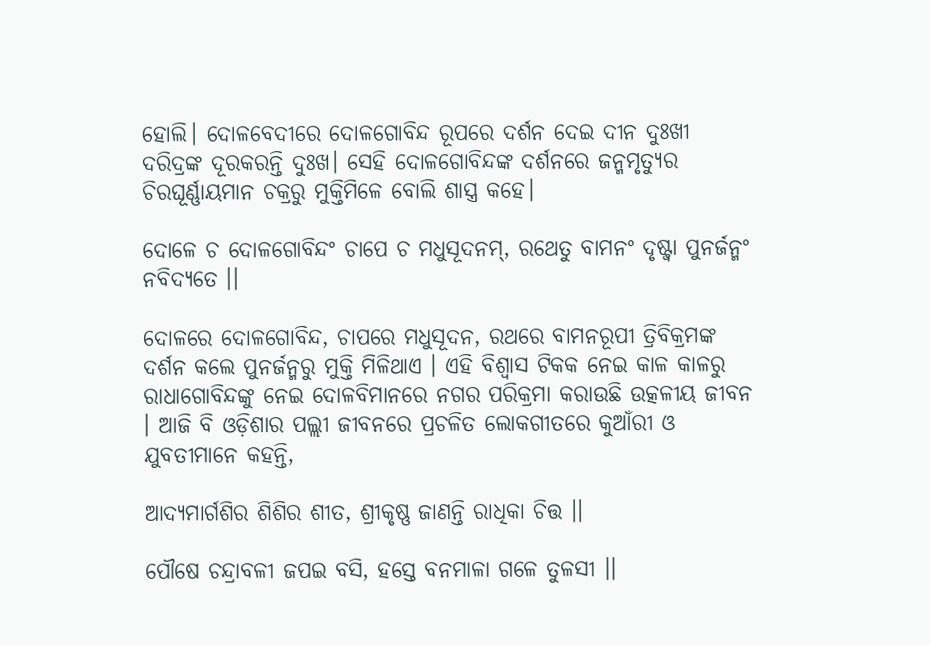ହୋଲି। ଦୋଳବେଦୀରେ ଦୋଳଗୋବିନ୍ଦ ରୂପରେ ଦର୍ଶନ ଦେଇ ଦୀନ ଦୁଃଖୀ ଦରିଦ୍ରଙ୍କ ଦୂରକରନ୍ତି ଦୁଃଖ। ସେହି ଦୋଳଗୋବିନ୍ଦଙ୍କ ଦର୍ଶନରେ ଜନ୍ମମୃତ୍ୟୁର ଚିରଘୂର୍ଣ୍ଣାୟମାନ ଚକ୍ରରୁ ମୁକ୍ତିମିଳେ ବୋଲି ଶାସ୍ତ୍ର କହେ।

ଦୋଳେ ଚ ଦୋଳଗୋବିନ୍ଦଂ ଚାପେ ଚ ମଧୁସୂଦନମ୍, ରଥେତୁ ବାମନଂ ଦୃଷ୍ଟ୍ୱା ପୁନର୍ଜନ୍ମଂ ନବିଦ୍ୟତେ ।।

ଦୋଳରେ ଦୋଳଗୋବିନ୍ଦ, ଚାପରେ ମଧୁସୂଦନ, ରଥରେ ବାମନରୂପୀ ତ୍ରିବିକ୍ରମଙ୍କ ଦର୍ଶନ କଲେ ପୁନର୍ଜନ୍ମରୁ ମୁକ୍ତି ମିଳିଥାଏ । ଏହି ବିଶ୍ୱାସ ଟିକକ ନେଇ କାଳ କାଳରୁ ରାଧାଗୋବିନ୍ଦଙ୍କୁ ନେଇ ଦୋଳବିମାନରେ ନଗର ପରିକ୍ରମା କରାଉଛି ଉତ୍କଳୀୟ ଜୀବନ । ଆଜି ବି ଓଡ଼ିଶାର ପଲ୍ଲୀ ଜୀବନରେ ପ୍ରଚଳିତ ଲୋକଗୀତରେ କୁଆଁରୀ ଓ ଯୁବତୀମାନେ କହନ୍ତି,

ଆଦ୍ୟମାର୍ଗଶିର ଶିଶିର ଶୀତ, ଶ୍ରୀକୃଷ୍ଣ ଜାଣନ୍ତି ରାଧିକା ଚିତ୍ତ ।।

ପୌଷେ ଚନ୍ଦ୍ରାବଳୀ ଜପଇ ବସି, ହସ୍ତେ ବନମାଳା ଗଳେ ତୁଳସୀ ।।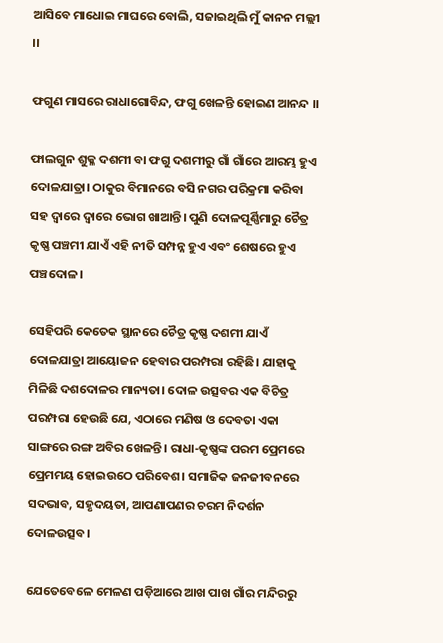ଆସିବେ ମାଧୋଇ ମାଘରେ ବୋଲି, ସଜାଇଥିଲି ମୁଁ କାନନ ମଲ୍ଲୀ ।।

ଫଗୁଣ ମାସରେ ରାଧାଗୋବିନ୍ଦ, ଫଗୁ ଖେଳନ୍ତି ହୋଇଣ ଆନନ୍ଦ ।।

ଫାଲଗୁନ ଶୁକ୍ଳ ଦଶମୀ ବା ଫଗୁ ଦଶମୀରୁ ଗାଁ ଗାଁରେ ଆରମ୍ଭ ହୁଏ ଦୋଳଯାତ୍ରା। ଠାକୁର ବିମାନରେ ବସି ନଗର ପରିକ୍ରମା କରିବା ସହ ଦ୍ୱାରେ ଦ୍ୱାରେ ଭୋଗ ଖାଆନ୍ତି। ପୁଣି ଦୋଳପୂର୍ଣ୍ଣିମାରୁ ଚୈତ୍ର କୃଷ୍ଣ ପଞ୍ଚମୀ ଯାଏଁ ଏହି ନୀତି ସମ୍ପନ୍ନ ହୁଏ ଏବଂ ଶେଷରେ ହୁଏ ପଞ୍ଚଦୋଳ।

ସେହିପରି କେତେକ ସ୍ଥାନରେ ଚୈତ୍ର କୃଷ୍ଣ ଦଶମୀ ଯାଏଁ ଦୋଳଯାତ୍ରା ଆୟୋଜନ ହେବାର ପରମ୍ପରା ରହିଛି। ଯାହାକୁ ମିଳିଛି ଦଶଦୋଳର ମାନ୍ୟତା। ଦୋଳ ଉତ୍ସବର ଏକ ବିଚିତ୍ର ପରମ୍ପରା ହେଉଛି ଯେ, ଏଠାରେ ମଣିଷ ଓ ଦେବତା ଏକା ସାଙ୍ଗରେ ରଙ୍ଗ ଅବିର ଖେଳନ୍ତି। ରାଧା-କୃଷ୍ଣଙ୍କ ପରମ ପ୍ରେମରେ ପ୍ରେମମୟ ହୋଇଉଠେ ପରିବେଶ। ସମାଜିକ ଜନଜୀବନରେ ସଦଭାବ, ସହୃଦୟତା, ଆପଣାପଣର ଚରମ ନିଦର୍ଶନ ଦୋଳଉତ୍ସବ।

ଯେତେବେଳେ ମେଳଣ ପଡ଼ିଆରେ ଆଖ ପାଖ ଗାଁର ମନ୍ଦିରରୁ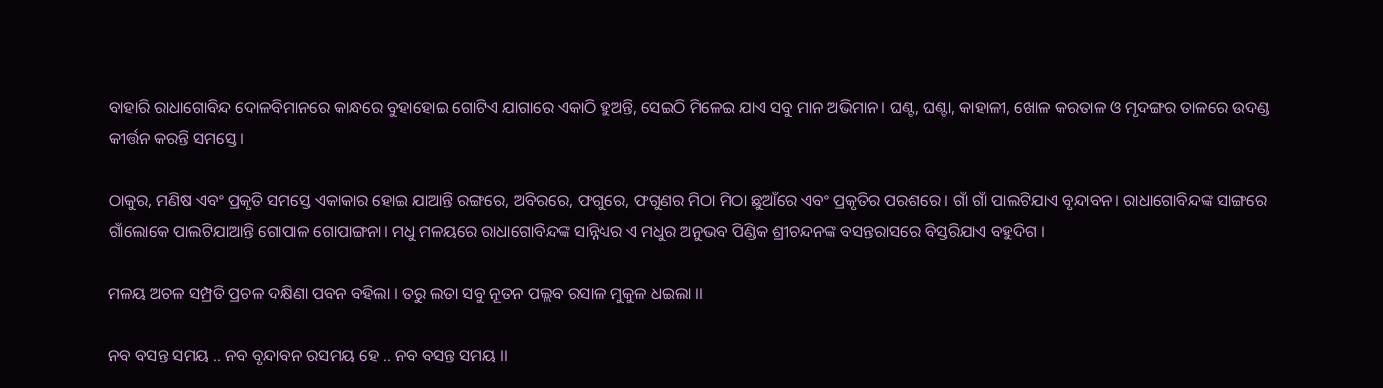ବାହାରି ରାଧାଗୋବିନ୍ଦ ଦୋଳବିମାନରେ କାନ୍ଧରେ ବୁହାହୋଇ ଗୋଟିଏ ଯାଗାରେ ଏକାଠି ହୁଅନ୍ତି, ସେଇଠି ମିଳେଇ ଯାଏ ସବୁ ମାନ ଅଭିମାନ। ଘଣ୍ଟ, ଘଣ୍ଟା, କାହାଳୀ, ଖୋଳ କରତାଳ ଓ ମୃଦଙ୍ଗର ତାଳରେ ଉଦଣ୍ଡ କୀର୍ତ୍ତନ କରନ୍ତି ସମସ୍ତେ।

ଠାକୁର, ମଣିଷ ଏବଂ ପ୍ରକୃତି ସମସ୍ତେ ଏକାକାର ହୋଇ ଯାଆନ୍ତି ରଙ୍ଗରେ, ଅବିରରେ, ଫଗୁରେ, ଫଗୁଣର ମିଠା ମିଠା ଛୁଆଁରେ ଏବଂ ପ୍ରକୃତିର ପରଶରେ। ଗାଁ ଗାଁ ପାଲଟିଯାଏ ବୃନ୍ଦାବନ। ରାଧାଗୋବିନ୍ଦଙ୍କ ସାଙ୍ଗରେ ଗାଁଲୋକେ ପାଲଟିଯାଆନ୍ତି ଗୋପାଳ ଗୋପାଙ୍ଗନା। ମଧୁ ମଳୟରେ ରାଧାଗୋବିନ୍ଦଙ୍କ ସାନ୍ନିଧ୍ୟର ଏ ମଧୁର ଅନୁଭବ ପିଣ୍ଡିକ ଶ୍ରୀଚନ୍ଦନଙ୍କ ବସନ୍ତରାସରେ ବିସ୍ତରିଯାଏ ବହୁଦିଗ ।

ମଳୟ ଅଚଳ ସମ୍ପ୍ରତି ପ୍ରଚଳ ଦକ୍ଷିଣା ପବନ ବହିଲା । ତରୁ ଲତା ସବୁ ନୂତନ ପଲ୍ଲବ ରସାଳ ମୁକୁଳ ଧଇଲା ।।

ନବ ବସନ୍ତ ସମୟ .. ନବ ବୃନ୍ଦାବନ ରସମୟ ହେ .. ନବ ବସନ୍ତ ସମୟ ।।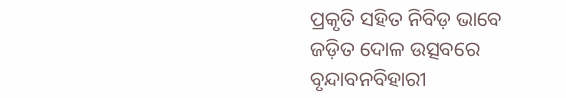ପ୍ରକୃତି ସହିତ ନିବିଡ଼ ଭାବେ ଜଡ଼ିତ ଦୋଳ ଉତ୍ସବରେ ବୃନ୍ଦାବନବିହାରୀ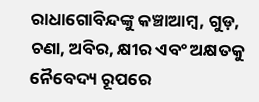ରାଧାଗୋବିନ୍ଦଙ୍କୁ କଞ୍ଚାଆମ୍ବ, ଗୁଡ଼, ଚଣା, ଅବିର, କ୍ଷୀର ଏବଂ ଅକ୍ଷତକୁ ନୈବେଦ୍ୟ ରୂପରେ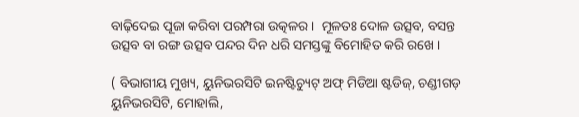ବାଢ଼ିଦେଇ ପୂଜା କରିବା ପରମ୍ପରା ଉତ୍କଳର ।  ମୂଳତଃ ଦୋଳ ଉତ୍ସବ, ବସନ୍ତ ଉତ୍ସବ ବା ରଙ୍ଗ ଉତ୍ସବ ପନ୍ଦର ଦିନ ଧରି ସମସ୍ତଙ୍କୁ ବିମୋହିତ କରି ରଖେ ।

( ବିଭାଗୀୟ ମୁଖ୍ୟ, ୟୁନିଭରସିଟି ଇନଷ୍ଟିଚ୍ୟୁଟ୍ ଅଫ୍ ମିଡିଆ ଷ୍ଟଡିଜ୍, ଚଣ୍ଡୀଗଡ଼ ୟୁନିଭରସିଟି, ମୋହାଲି,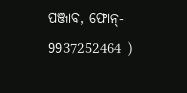ପଞ୍ଜାବ, ଫୋନ୍- 9937252464 )